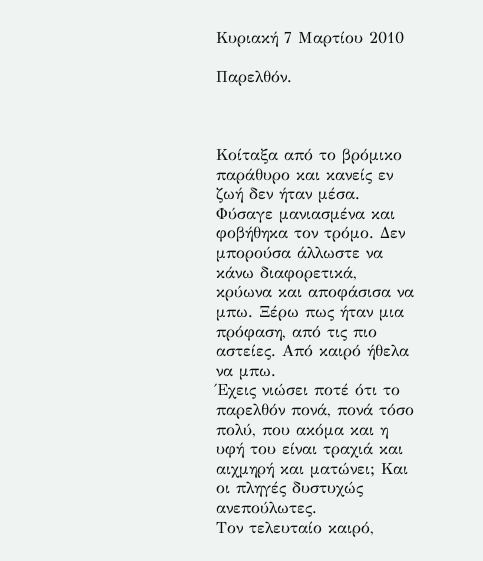Κυριακή 7 Μαρτίου 2010

Παρελθόν.



Κοίταξα από το βρόμικο παράθυρο και κανείς εν ζωή δεν ήταν μέσα. Φύσαγε μανιασμένα και φοβήθηκα τον τρόμο. Δεν μπορούσα άλλωστε να κάνω διαφορετικά, κρύωνα και αποφάσισα να μπω. Ξέρω πως ήταν μια πρόφαση, από τις πιο αστείες. Από καιρό ήθελα να μπω.
Έχεις νιώσει ποτέ ότι το παρελθόν πονά, πονά τόσο πολύ, που ακόμα και η υφή του είναι τραχιά και αιχμηρή και ματώνει; Και οι πληγές δυστυχώς ανεπούλωτες.
Τον τελευταίο καιρό,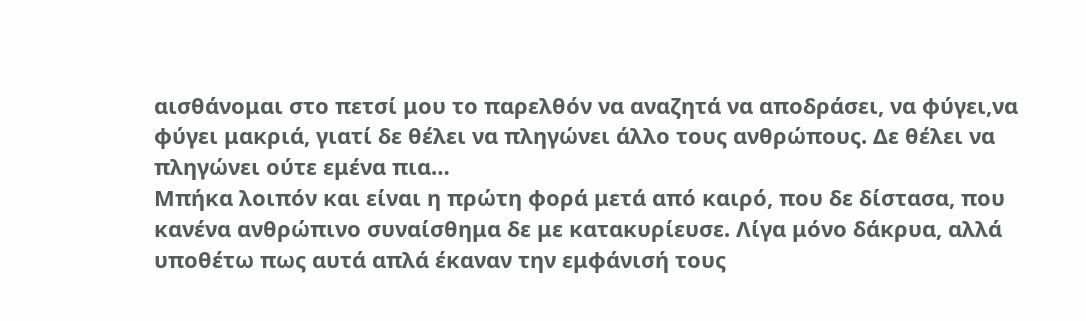αισθάνομαι στο πετσί μου το παρελθόν να αναζητά να αποδράσει, να φύγει,να φύγει μακριά, γιατί δε θέλει να πληγώνει άλλο τους ανθρώπους. Δε θέλει να πληγώνει ούτε εμένα πια…
Μπήκα λοιπόν και είναι η πρώτη φορά μετά από καιρό, που δε δίστασα, που κανένα ανθρώπινο συναίσθημα δε με κατακυρίευσε. Λίγα μόνο δάκρυα, αλλά υποθέτω πως αυτά απλά έκαναν την εμφάνισή τους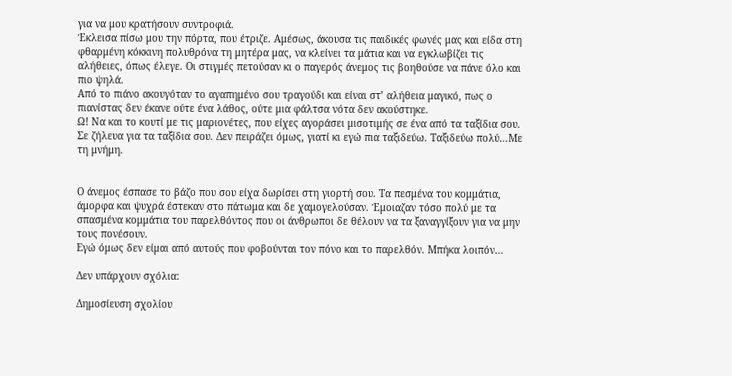για να μου κρατήσουν συντροφιά.
Έκλεισα πίσω μου την πόρτα, που έτριζε. Αμέσως, άκουσα τις παιδικές φωνές μας και είδα στη φθαρμένη κόκκινη πολυθρόνα τη μητέρα μας, να κλείνει τα μάτια και να εγκλωβίζει τις αλήθειες, όπως έλεγε. Οι στιγμές πετούσαν κι ο παγερός άνεμος τις βοηθούσε να πάνε όλο και πιο ψηλά.
Από το πιάνο ακουγόταν το αγαπημένο σου τραγούδι και είναι στ’ αλήθεια μαγικό, πως ο πιανίστας δεν έκανε ούτε ένα λάθος, ούτε μια φάλτσα νότα δεν ακούστηκε.
Ω! Να και το κουτί με τις μαριονέτες, που είχες αγοράσει μισοτιμής σε ένα από τα ταξίδια σου. Σε ζήλευα για τα ταξίδια σου. Δεν πειράζει όμως, γιατί κι εγώ πια ταξιδεύω. Ταξιδεύω πολύ…Με τη μνήμη.


Ο άνεμος έσπασε το βάζο που σου είχα δωρίσει στη γιορτή σου. Τα πεσμένα του κομμάτια, άμορφα και ψυχρά έστεκαν στο πάτωμα και δε χαμογελούσαν. Έμοιαζαν τόσο πολύ με τα σπασμένα κομμάτια του παρελθόντος που οι άνθρωποι δε θέλουν να τα ξαναγγίξουν για να μην τους πονέσουν.
Εγώ όμως δεν είμαι από αυτούς που φοβούνται τον πόνο και το παρελθόν. Μπήκα λοιπόν…

Δεν υπάρχουν σχόλια:

Δημοσίευση σχολίου